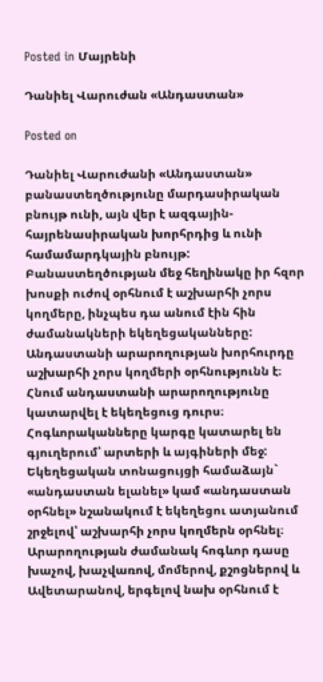Posted in Մայրենի

Դանիել Վարուժան «Անդաստան»

Posted on

Դանիել Վարուժանի «Անդաստան» բանաստեղծությունը մարդասիրական բնույթ ունի, այն վեր է ազգային-հայրենասիրական խորհրդից և ունի համամարդկային բնույթ: Բանաստեղծության մեջ հեղինակը իր հզոր խոսքի ուժով օրհնում է աշխարհի չորս կողմերը, ինչպես դա անում էին հին ժամանակների եկեղեցականները:
Անդաստանի արարողության խորհուրդը աշխարհի չորս կողմերի օրհնությունն է։ Հնում անդաստանի արարողությունը կատարվել է եկեղեցուց դուրս։ Հոգևորականները կարգը կատարել են գյուղերում՝ արտերի և այգիների մեջ:
Եկեղեցական տոնացույցի համաձայն` «անդաստան ելանել» կամ «անդաստան օրհնել» նշանակում է եկեղեցու ատյանում շրջելով՝ աշխարհի չորս կողմերն օրհնել։ Արարողության ժամանակ հոգևոր դասը խաչով, խաչվառով, մոմերով, քշոցներով և Ավետարանով, երգելով նախ օրհնում է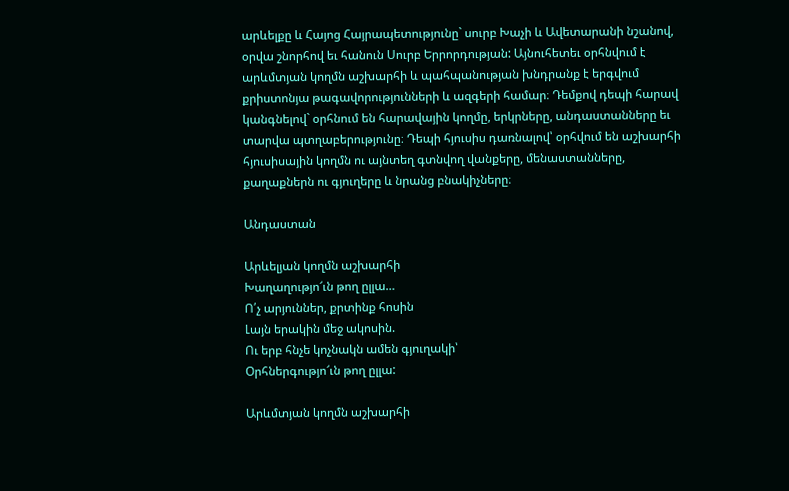արևելքը և Հայոց Հայրապետությունը` սուրբ Խաչի և Ավետարանի նշանով, օրվա շնորհով եւ հանուն Սուրբ Երրորդության: Այնուհետեւ օրհնվում է արևմտյան կողմն աշխարհի և պահպանության խնդրանք է երգվում քրիստոնյա թագավորությունների և ազգերի համար։ Դեմքով դեպի հարավ կանգնելով` օրհնում են հարավային կողմը, երկրները, անդաստանները եւ տարվա պտղաբերությունը։ Դեպի հյուսիս դառնալով՝ օրհվում են աշխարհի հյուսիսային կողմն ու այնտեղ գտնվող վանքերը, մենաստանները, քաղաքներն ու գյուղերը և նրանց բնակիչները։

Անդաստան

Արևելյան կողմն աշխարհի
Խաղաղությո՜ւն թող ըլլա…
Ո՛չ արյուններ, քրտինք հոսին
Լայն երակին մեջ ակոսին.
Ու երբ հնչե կոչնակն ամեն գյուղակի՝
Օրհներգությո՜ւն թող ըլլա:

Արևմտյան կողմն աշխարհի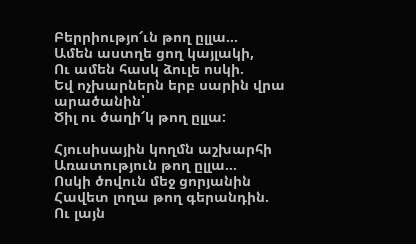Բերրիությո՜ւն թող ըլլա…
Ամեն աստղե ցող կայլակի,
Ու ամեն հասկ ձուլե ոսկի.
Եվ ոչխարներն երբ սարին վրա արածանին՝
Ծիլ ու ծաղի՜կ թող ըլլա:

Հյուսիսային կողմն աշխարհի
Առատություն թող ըլլա…
Ոսկի ծովուն մեջ ցորյանին
Հավետ լողա թող գերանդին.
Ու լայն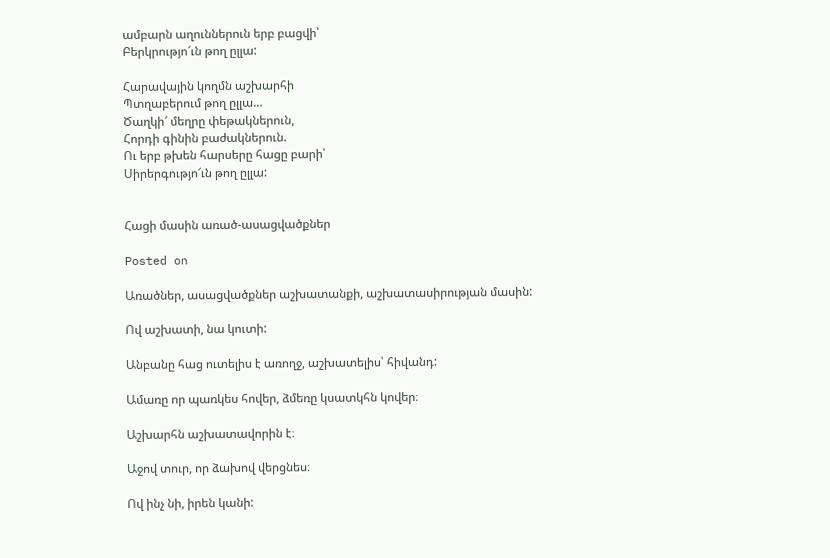ամբարն աղուններուն երբ բացվի՝
Բերկրությո՜ւն թող ըլլա:

Հարավային կողմն աշխարհի
Պտղաբերում թող ըլլա…
Ծաղկի՜ մեղրը փեթակներուն,
Հորդի գինին բաժակներուն.
Ու երբ թխեն հարսերը հացը բարի՝
Սիրերգությո՜ւն թող ըլլա:


Հացի մասին առած-ասացվածքներ

Posted on

Առածներ, ասացվածքներ աշխատանքի, աշխատասիրության մասին:

Ով աշխատի, նա կուտի:

Անբանը հաց ուտելիս է առողջ, աշխատելիս՝ հիվանդ:

Ամառը որ պառկես հովեր, ձմեռը կսատկհն կովեր։

Աշխարհն աշխատավորին է։

Աջով տուր, որ ձախով վերցնես։

Ով ինչ նի, իրեն կանի: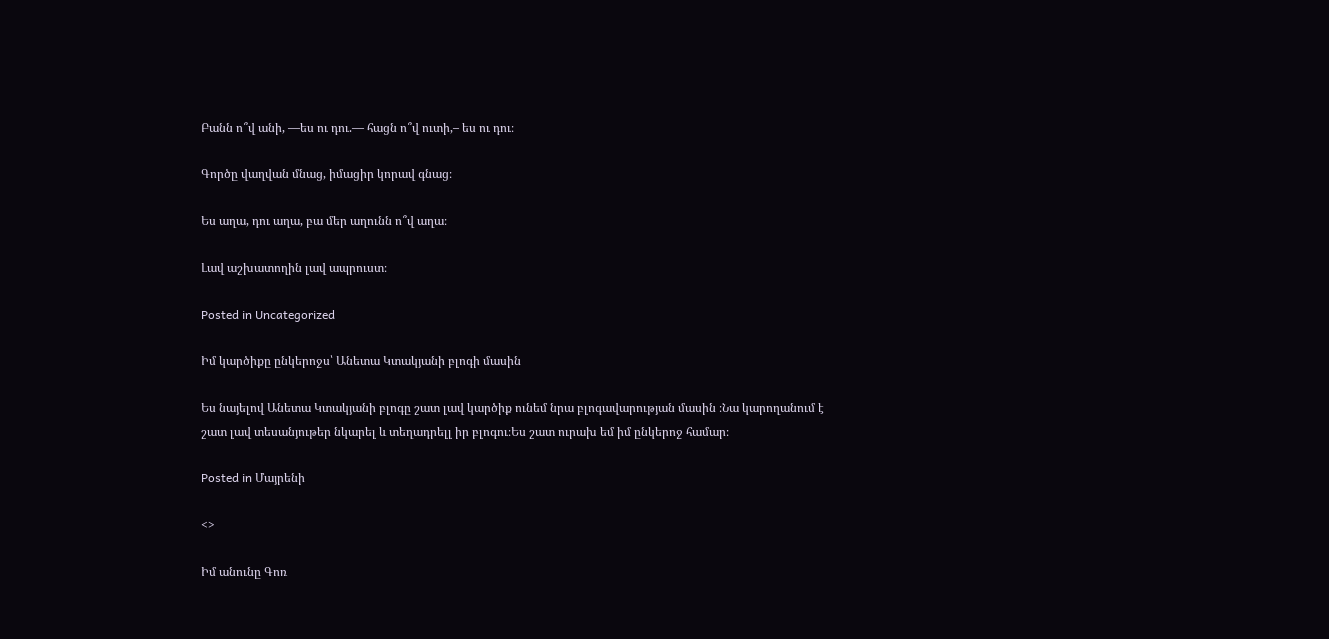Բանն ո՞վ անի, —ես ու դու.— հացն ո՞վ ուտի,– ես ու դու։

Գործը վաղվան մնաց, իմացիր կորավ գնաց։

Ես աղա, դու աղա, բա մեր աղունն ո՞վ աղա։

Լավ աշխատողին լավ ապրուստ։

Posted in Uncategorized

Իմ կարծիքը ընկերոջս՝ Անետա Կտակյանի բլոգի մասին

Ես նայելով Անետա Կտակյանի բլոգը շատ լավ կարծիք ունեմ նրա բլոգավարության մասին ։Նա կարողանում է շատ լավ տեսանյութեր նկարել և տեղադրելլ իր բլոգու։Ես շատ ուրախ եմ իմ ընկերոջ համար։

Posted in Մայրենի

<>

Իմ անունը Գոռ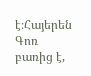է։Հայերեն Գոռ բառից է,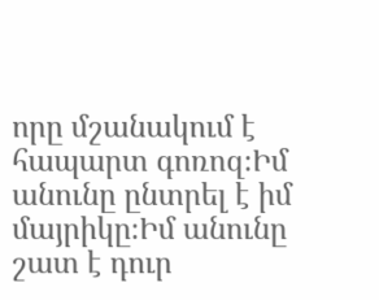որը մշանակում է հապարտ գոռոզ։Իմ անունը ընտրել է իմ մայրիկը։Իմ անունը շատ է դուր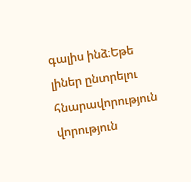գալիս ինձ։Եթե լիներ ընտրելու հնարավորություն վորություն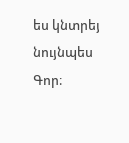ես կնտրեյ նույնպես Գոր։